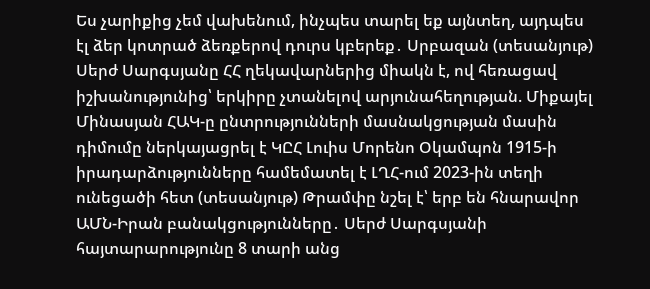Ես չարիքից չեմ վախենում, ինչպես տարել եք այնտեղ, այդպես էլ ձեր կոտրած ձեռքերով դուրս կբերեք․ Սրբազան (տեսանյութ) Սերժ Սարգսյանը ՀՀ ղեկավարներից միակն է, ով հեռացավ իշխանությունից՝ երկիրը չտանելով արյունահեղության. Միքայել Մինասյան ՀԱԿ-ը ընտրությունների մասնակցության մասին դիմումը ներկայացրել է ԿԸՀ Լուիս Մորենո Օկամպոն 1915-ի իրադարձությունները համեմատել է ԼՂՀ-ում 2023-ին տեղի ունեցածի հետ (տեսանյութ) Թրամփը նշել է՝ երբ են հնարավոր ԱՄՆ-Իրան բանակցությունները․ Սերժ Սարգսյանի հայտարարությունը 8 տարի անց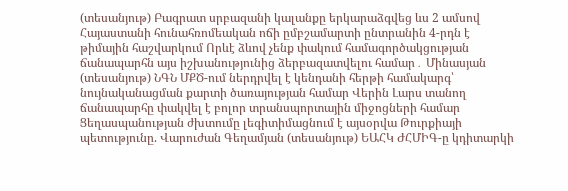(տեսանյութ) Բագրատ սրբազանի կալանքը երկարաձգվեց ևս 2 ամսով Հայաստանի հունահռոմեական ոճի ըմբշամարտի ընտրանին 4-րդն է թիմային հաշվարկում Որևէ ձևով չենք փակում համագործակցության ճանապարհն այս իշխանությունից ձերբազատվելու համար․ Մինասյան (տեսանյութ) ՆԳՆ ՄՔԾ-ում ներդրվել է կենդանի հերթի համակարգ՝ նույնականացման քարտի ծառայության համար Վերին Լարս տանող ճանապարհը փակվել է բոլոր տրանսպորտային միջոցների համար Ցեղասպանության ժխտումը լեգիտիմացնում է այսօրվա Թուրքիայի պետությունը. Վարուժան Գեղամյան (տեսանյութ) ԵԱՀԿ ԺՀՄԻԳ-ը կդիտարկի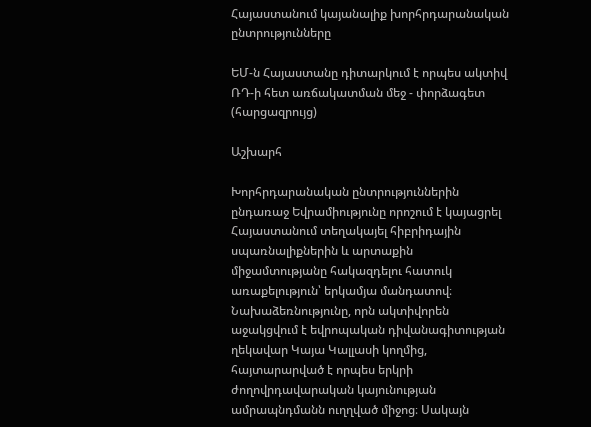Հայաստանում կայանալիք խորհրդարանական ընտրությունները

ԵՄ-ն Հայաստանը դիտարկում է որպես ակտիվ ՌԴ-ի հետ առճակատման մեջ - փորձագետ (հարցազրույց)

Աշխարհ

Խորհրդարանական ընտրություններին ընդառաջ Եվրամիությունը որոշում է կայացրել Հայաստանում տեղակայել հիբրիդային սպառնալիքներին և արտաքին միջամտությանը հակազդելու հատուկ առաքելություն՝ երկամյա մանդատով։ Նախաձեռնությունը, որն ակտիվորեն աջակցվում է եվրոպական դիվանագիտության ղեկավար Կայա Կալլասի կողմից, հայտարարված է որպես երկրի ժողովրդավարական կայունության ամրապնդմանն ուղղված միջոց։ Սակայն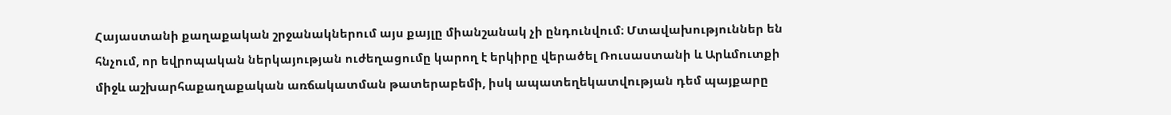Հայաստանի քաղաքական շրջանակներում այս քայլը միանշանակ չի ընդունվում։ Մտավախություններ են հնչում, որ եվրոպական ներկայության ուժեղացումը կարող է երկիրը վերածել Ռուսաստանի և Արևմուտքի միջև աշխարհաքաղաքական առճակատման թատերաբեմի, իսկ ապատեղեկատվության դեմ պայքարը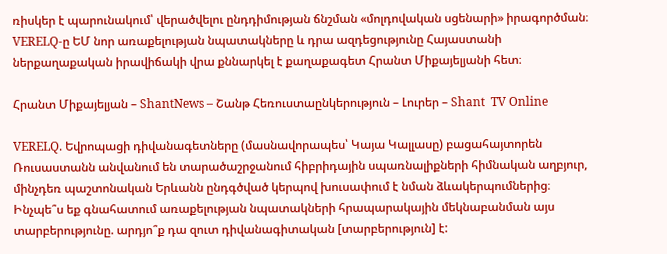ռիսկեր է պարունակում՝ վերածվելու ընդդիմության ճնշման «մոլդովական սցենարի» իրագործման։ VERELQ-ը ԵՄ նոր առաքելության նպատակները և դրա ազդեցությունը Հայաստանի ներքաղաքական իրավիճակի վրա քննարկել է քաղաքագետ Հրանտ Միքայելյանի հետ։

Հրանտ Միքայելյան – ShantNews – Շանթ Հեռուստաընկերություն – Լուրեր – Shant  TV Online

VERELQ. Եվրոպացի դիվանագետները (մասնավորապես՝ Կայա Կալլասը) բացահայտորեն Ռուսաստանն անվանում են տարածաշրջանում հիբրիդային սպառնալիքների հիմնական աղբյուր, մինչդեռ պաշտոնական Երևանն ընդգծված կերպով խուսափում է նման ձևակերպումներից։ Ինչպե՞ս եք գնահատում առաքելության նպատակների հրապարակային մեկնաբանման այս տարբերությունը. արդյո՞ք դա զուտ դիվանագիտական [տարբերություն] է: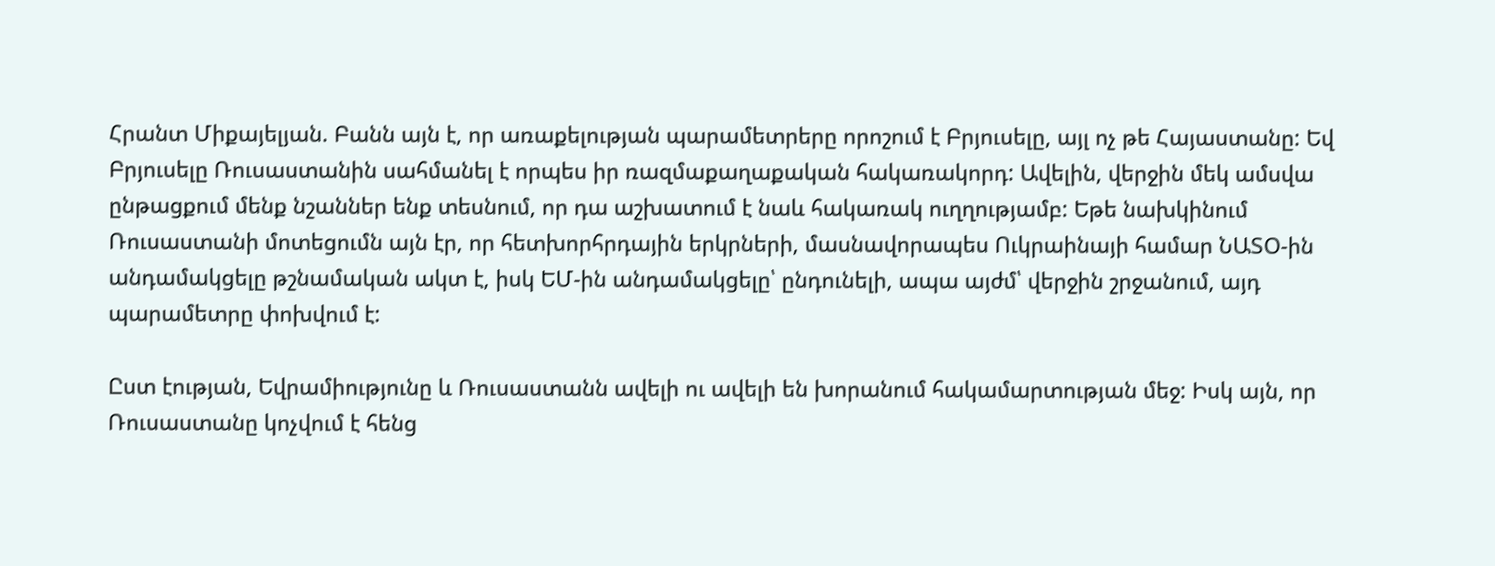Հրանտ Միքայելյան. Բանն այն է, որ առաքելության պարամետրերը որոշում է Բրյուսելը, այլ ոչ թե Հայաստանը: Եվ Բրյուսելը Ռուսաստանին սահմանել է որպես իր ռազմաքաղաքական հակառակորդ: Ավելին, վերջին մեկ ամսվա ընթացքում մենք նշաններ ենք տեսնում, որ դա աշխատում է նաև հակառակ ուղղությամբ: Եթե նախկինում Ռուսաստանի մոտեցումն այն էր, որ հետխորհրդային երկրների, մասնավորապես Ուկրաինայի համար ՆԱՏՕ-ին անդամակցելը թշնամական ակտ է, իսկ ԵՄ-ին անդամակցելը՝ ընդունելի, ապա այժմ՝ վերջին շրջանում, այդ պարամետրը փոխվում է:

Ըստ էության, Եվրամիությունը և Ռուսաստանն ավելի ու ավելի են խորանում հակամարտության մեջ: Իսկ այն, որ Ռուսաստանը կոչվում է հենց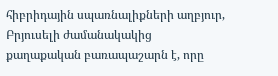հիբրիդային սպառնալիքների աղբյուր, Բրյուսելի ժամանակակից քաղաքական բառապաշարն է, որը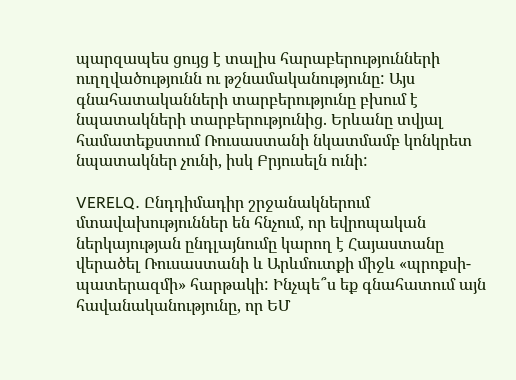պարզապես ցույց է տալիս հարաբերությունների ուղղվածությունն ու թշնամականությունը: Այս գնահատականների տարբերությունը բխում է նպատակների տարբերությունից. Երևանը տվյալ համատեքստում Ռուսաստանի նկատմամբ կոնկրետ նպատակներ չունի, իսկ Բրյուսելն ունի:

VERELQ. Ընդդիմադիր շրջանակներում մտավախություններ են հնչում, որ եվրոպական ներկայության ընդլայնումը կարող է Հայաստանը վերածել Ռուսաստանի և Արևմուտքի միջև «պրոքսի-պատերազմի» հարթակի: Ինչպե՞ս եք գնահատում այն հավանականությունը, որ ԵՄ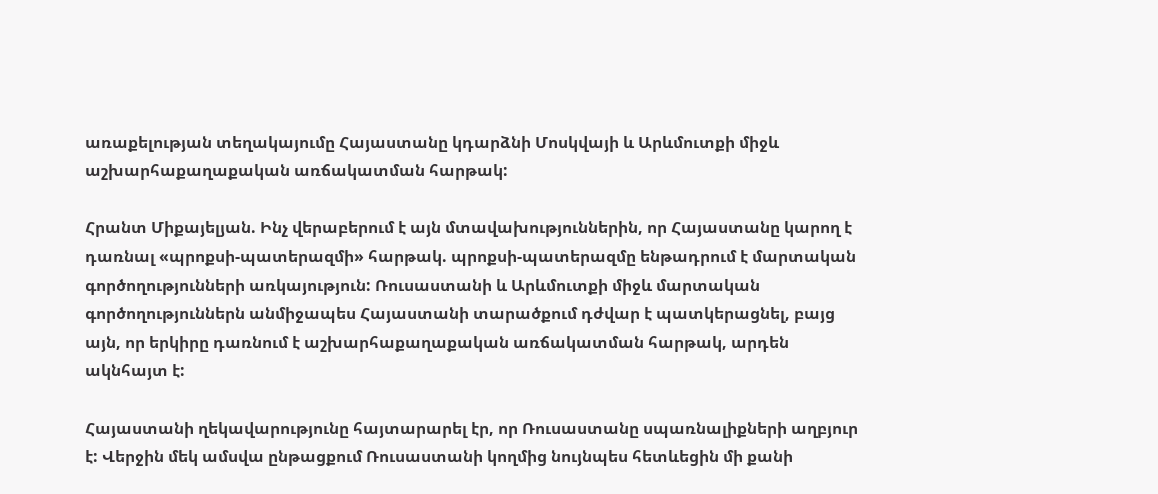առաքելության տեղակայումը Հայաստանը կդարձնի Մոսկվայի և Արևմուտքի միջև աշխարհաքաղաքական առճակատման հարթակ:

Հրանտ Միքայելյան. Ինչ վերաբերում է այն մտավախություններին, որ Հայաստանը կարող է դառնալ «պրոքսի-պատերազմի» հարթակ. պրոքսի-պատերազմը ենթադրում է մարտական գործողությունների առկայություն: Ռուսաստանի և Արևմուտքի միջև մարտական գործողություններն անմիջապես Հայաստանի տարածքում դժվար է պատկերացնել, բայց այն, որ երկիրը դառնում է աշխարհաքաղաքական առճակատման հարթակ, արդեն ակնհայտ է:

Հայաստանի ղեկավարությունը հայտարարել էր, որ Ռուսաստանը սպառնալիքների աղբյուր է: Վերջին մեկ ամսվա ընթացքում Ռուսաստանի կողմից նույնպես հետևեցին մի քանի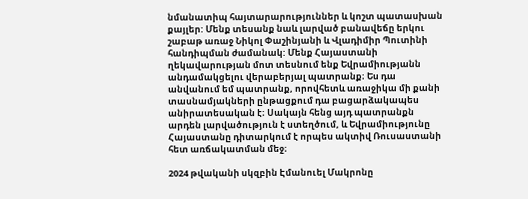նմանատիպ հայտարարություններ և կոշտ պատասխան քայլեր: Մենք տեսանք նաև լարված բանավեճը երկու շաբաթ առաջ Նիկոլ Փաշինյանի և Վլադիմիր Պուտինի հանդիպման ժամանակ: Մենք Հայաստանի ղեկավարության մոտ տեսնում ենք Եվրամիությանն անդամակցելու վերաբերյալ պատրանք։ Ես դա անվանում եմ պատրանք, որովհետև առաջիկա մի քանի տասնամյակների ընթացքում դա բացարձակապես անիրատեսական է։ Սակայն հենց այդ պատրանքն արդեն լարվածություն է ստեղծում, և Եվրամիությունը Հայաստանը դիտարկում է որպես ակտիվ Ռուսաստանի հետ առճակատման մեջ։

2024 թվականի սկզբին Էմանուել Մակրոնը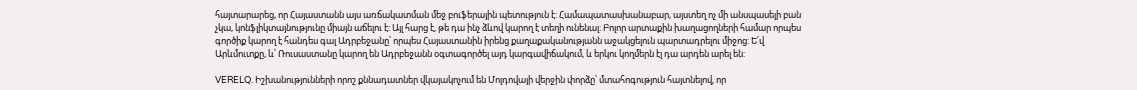հայտարարեց, որ Հայաստանն այս առճակատման մեջ բուֆերային պետություն է: Համապատասխանաբար, այստեղ ոչ մի անսպասելի բան չկա, կոնֆլիկտայնությունը միայն աճելու է: Այլ հարց է, թե դա ինչ ձևով կարող է տեղի ունենալ: Բոլոր արտաքին խաղացողների համար որպես գործիք կարող է հանդես գալ Ադրբեջանը՝ որպես Հայաստանին իրենց քաղաքականությանն աջակցելուն պարտադրելու միջոց: Ե՛վ Արևմուտքը, և՛ Ռուսաստանը կարող են Ադրբեջանն օգտագործել այդ կարգավիճակում, և երկու կողմերն էլ դա արդեն արել են:

VERELQ. Իշխանությունների որոշ քննադատներ վկայակոչում են Մոլդովայի վերջին փորձը՝ մտահոգություն հայտնելով, որ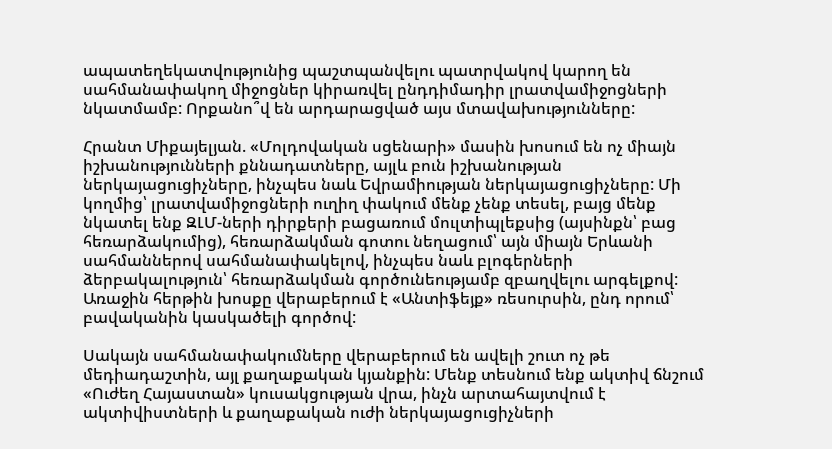ապատեղեկատվությունից պաշտպանվելու պատրվակով կարող են սահմանափակող միջոցներ կիրառվել ընդդիմադիր լրատվամիջոցների նկատմամբ: Որքանո՞վ են արդարացված այս մտավախությունները:

Հրանտ Միքայելյան. «Մոլդովական սցենարի» մասին խոսում են ոչ միայն իշխանությունների քննադատները, այլև բուն իշխանության ներկայացուցիչները, ինչպես նաև Եվրամիության ներկայացուցիչները: Մի կողմից՝ լրատվամիջոցների ուղիղ փակում մենք չենք տեսել, բայց մենք նկատել ենք ԶԼՄ-ների դիրքերի բացառում մուլտիպլեքսից (այսինքն՝ բաց հեռարձակումից), հեռարձակման գոտու նեղացում՝ այն միայն Երևանի սահմաններով սահմանափակելով, ինչպես նաև բլոգերների ձերբակալություն՝ հեռարձակման գործունեությամբ զբաղվելու արգելքով: Առաջին հերթին խոսքը վերաբերում է «Անտիֆեյք» ռեսուրսին, ընդ որում՝ բավականին կասկածելի գործով:

Սակայն սահմանափակումները վերաբերում են ավելի շուտ ոչ թե մեդիադաշտին, այլ քաղաքական կյանքին: Մենք տեսնում ենք ակտիվ ճնշում «Ուժեղ Հայաստան» կուսակցության վրա, ինչն արտահայտվում է ակտիվիստների և քաղաքական ուժի ներկայացուցիչների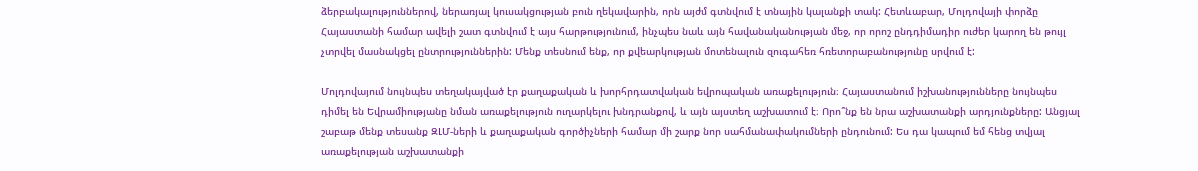ձերբակալություններով, ներառյալ կուսակցության բուն ղեկավարին, որն այժմ գտնվում է տնային կալանքի տակ: Հետևաբար, Մոլդովայի փորձը Հայաստանի համար ավելի շատ գտնվում է այս հարթությունում, ինչպես նաև այն հավանականության մեջ, որ որոշ ընդդիմադիր ուժեր կարող են թույլ չտրվել մասնակցել ընտրություններին: Մենք տեսնում ենք, որ քվեարկության մոտենալուն զուգահեռ հռետորաբանությունը սրվում է:

Մոլդովայում նույնպես տեղակայված էր քաղաքական և խորհրդատվական եվրոպական առաքելություն։ Հայաստանում իշխանությունները նույնպես դիմել են Եվրամիությանը նման առաքելություն ուղարկելու խնդրանքով, և այն այստեղ աշխատում է։ Որո՞նք են նրա աշխատանքի արդյունքները: Անցյալ շաբաթ մենք տեսանք ԶԼՄ-ների և քաղաքական գործիչների համար մի շարք նոր սահմանափակումների ընդունում: Ես դա կապում եմ հենց տվյալ առաքելության աշխատանքի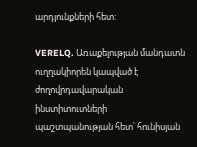արդյունքների հետ:

VERELQ. Առաքելության մանդատն ուղղակիորեն կապված է ժողովրդավարական ինստիտուտների պաշտպանության հետ՝ հունիսյան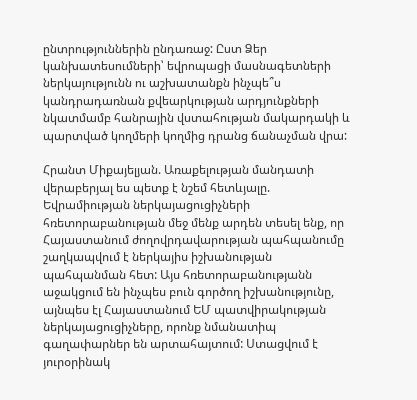ընտրություններին ընդառաջ: Ըստ Ձեր կանխատեսումների՝ եվրոպացի մասնագետների ներկայությունն ու աշխատանքն ինչպե՞ս կանդրադառնան քվեարկության արդյունքների նկատմամբ հանրային վստահության մակարդակի և պարտված կողմերի կողմից դրանց ճանաչման վրա:

Հրանտ Միքայելյան. Առաքելության մանդատի վերաբերյալ ես պետք է նշեմ հետևյալը. Եվրամիության ներկայացուցիչների հռետորաբանության մեջ մենք արդեն տեսել ենք, որ Հայաստանում ժողովրդավարության պահպանումը շաղկապվում է ներկայիս իշխանության պահպանման հետ: Այս հռետորաբանությանն աջակցում են ինչպես բուն գործող իշխանությունը, այնպես էլ Հայաստանում ԵՄ պատվիրակության ներկայացուցիչները, որոնք նմանատիպ գաղափարներ են արտահայտում: Ստացվում է յուրօրինակ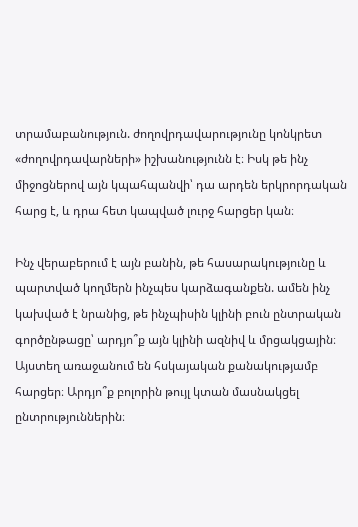տրամաբանություն. ժողովրդավարությունը կոնկրետ «ժողովրդավարների» իշխանությունն է։ Իսկ թե ինչ միջոցներով այն կպահպանվի՝ դա արդեն երկրորդական հարց է, և դրա հետ կապված լուրջ հարցեր կան։

Ինչ վերաբերում է այն բանին, թե հասարակությունը և պարտված կողմերն ինչպես կարձագանքեն. ամեն ինչ կախված է նրանից, թե ինչպիսին կլինի բուն ընտրական գործընթացը՝ արդյո՞ք այն կլինի ազնիվ և մրցակցային։ Այստեղ առաջանում են հսկայական քանակությամբ հարցեր։ Արդյո՞ք բոլորին թույլ կտան մասնակցել ընտրություններին։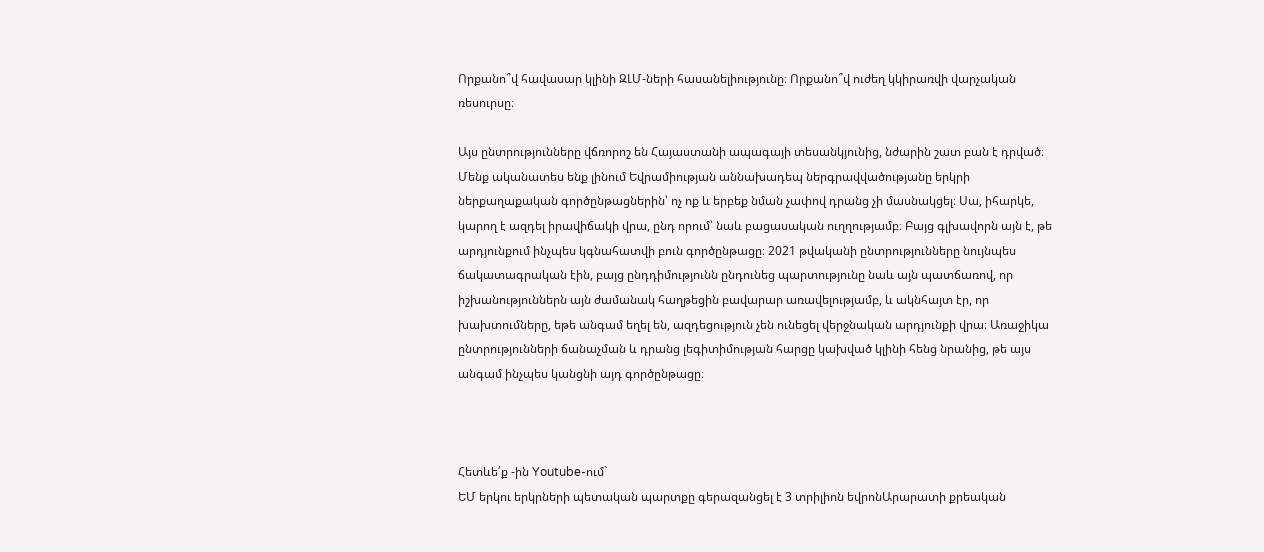Որքանո՞վ հավասար կլինի ԶԼՄ-ների հասանելիությունը։ Որքանո՞վ ուժեղ կկիրառվի վարչական ռեսուրսը։

Այս ընտրությունները վճռորոշ են Հայաստանի ապագայի տեսանկյունից, նժարին շատ բան է դրված։ Մենք ականատես ենք լինում Եվրամիության աննախադեպ ներգրավվածությանը երկրի ներքաղաքական գործընթացներին՝ ոչ ոք և երբեք նման չափով դրանց չի մասնակցել։ Սա, իհարկե, կարող է ազդել իրավիճակի վրա, ընդ որում՝ նաև բացասական ուղղությամբ։ Բայց գլխավորն այն է, թե արդյունքում ինչպես կգնահատվի բուն գործընթացը։ 2021 թվականի ընտրությունները նույնպես ճակատագրական էին, բայց ընդդիմությունն ընդունեց պարտությունը նաև այն պատճառով, որ իշխանություններն այն ժամանակ հաղթեցին բավարար առավելությամբ, և ակնհայտ էր, որ խախտումները, եթե անգամ եղել են, ազդեցություն չեն ունեցել վերջնական արդյունքի վրա։ Առաջիկա ընտրությունների ճանաչման և դրանց լեգիտիմության հարցը կախված կլինի հենց նրանից, թե այս անգամ ինչպես կանցնի այդ գործընթացը։



Հետևե՛ք -ին Youtube-ում`
ԵՄ երկու երկրների պետական պարտքը գերազանցել է 3 տրիլիոն եվրոնԱրարատի քրեական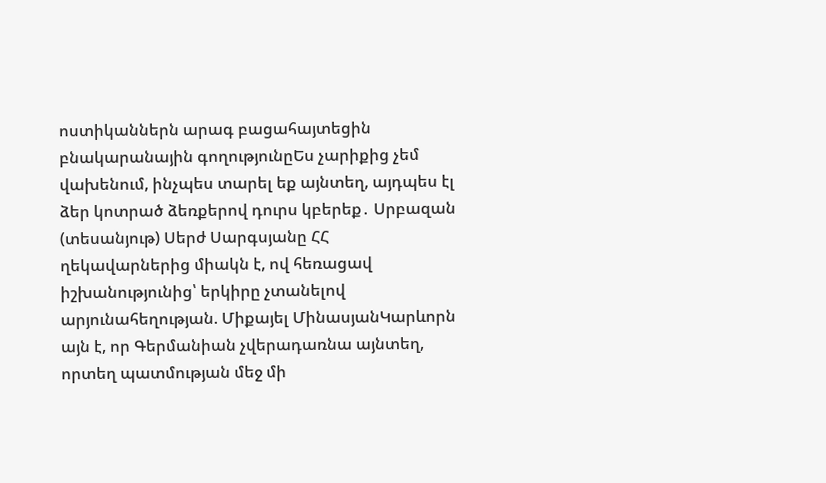ոստիկաններն արագ բացահայտեցին բնակարանային գողությունըԵս չարիքից չեմ վախենում, ինչպես տարել եք այնտեղ, այդպես էլ ձեր կոտրած ձեռքերով դուրս կբերեք․ Սրբազան (տեսանյութ) Սերժ Սարգսյանը ՀՀ ղեկավարներից միակն է, ով հեռացավ իշխանությունից՝ երկիրը չտանելով արյունահեղության. Միքայել ՄինասյանԿարևորն այն է, որ Գերմանիան չվերադառնա այնտեղ, որտեղ պատմության մեջ մի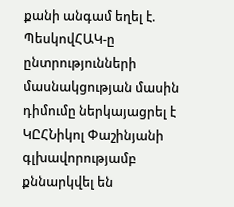քանի անգամ եղել է. ՊեսկովՀԱԿ-ը ընտրությունների մասնակցության մասին դիմումը ներկայացրել է ԿԸՀՆիկոլ Փաշինյանի գլխավորությամբ քննարկվել են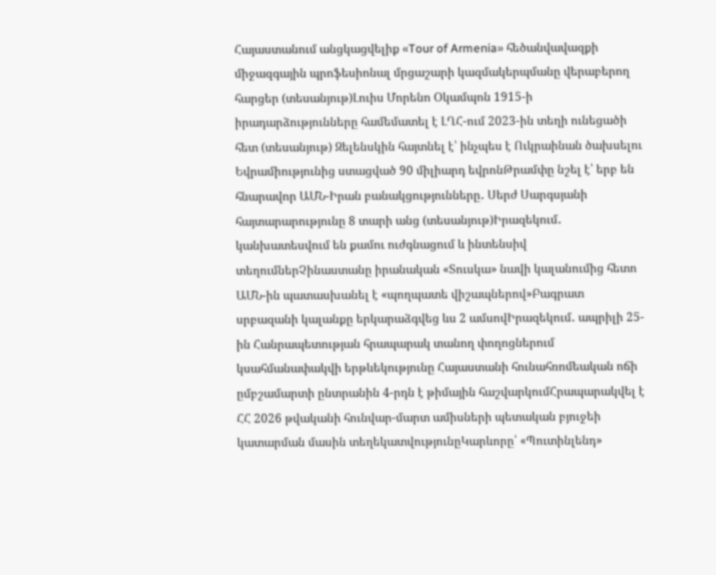Հայաստանում անցկացվելիք «Tour of Armenia» հեծանվավազքի միջազգային պրոֆեսիոնալ մրցաշարի կազմակերպմանը վերաբերող հարցեր (տեսանյութ)Լուիս Մորենո Օկամպոն 1915-ի իրադարձությունները համեմատել է ԼՂՀ-ում 2023-ին տեղի ունեցածի հետ (տեսանյութ) Զելենսկին հայտնել է՝ ինչպես է Ուկրաինան ծախսելու Եվրամիությունից ստացված 90 միլիարդ եվրոնԹրամփը նշել է՝ երբ են հնարավոր ԱՄՆ-Իրան բանակցությունները․ Սերժ Սարգսյանի հայտարարությունը 8 տարի անց (տեսանյութ)Իրազեկում․ կանխատեսվում են քամու ուժգնացում և ինտենսիվ տեղումներՉինաստանը իրանական «Տուսկա» նավի կալանումից հետո ԱՄՆ-ին պատասխանել է «պողպատե վիշապներով»Բագրատ սրբազանի կալանքը երկարաձգվեց ևս 2 ամսովԻրազեկում․ ապրիլի 25-ին Հանրապետության հրապարակ տանող փողոցներում կսահմանափակվի երթևեկությունը Հայաստանի հունահռոմեական ոճի ըմբշամարտի ընտրանին 4-րդն է թիմային հաշվարկումՀրապարակվել է ՀՀ 2026 թվականի հունվար-մարտ ամիսների պետական բյուջեի կատարման մասին տեղեկատվությունըԿարևորը՝ «Պուտինլենդ»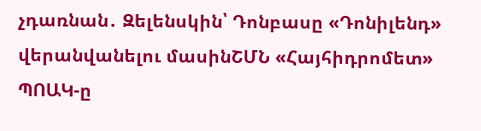չդառնան․ Զելենսկին՝ Դոնբասը «Դոնիլենդ» վերանվանելու մասինՇՄՆ «Հայհիդրոմետ» ՊՈԱԿ-ը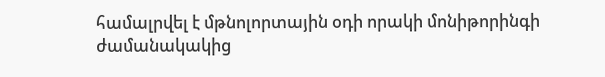համալրվել է մթնոլորտային օդի որակի մոնիթորինգի ժամանակակից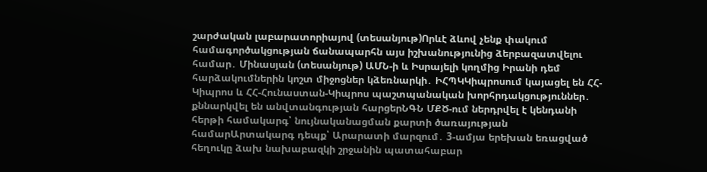շարժական լաբարատորիայով (տեսանյութ)Որևէ ձևով չենք փակում համագործակցության ճանապարհն այս իշխանությունից ձերբազատվելու համար․ Մինասյան (տեսանյութ) ԱՄՆ-ի և Իսրայելի կողմից Իրանի դեմ հարձակումներին կոշտ միջոցներ կձեռնարկի․ ԻՀՊԿԿիպրոսում կայացել են ՀՀ-Կիպրոս և ՀՀ-Հունաստան-Կիպրոս պաշտպանական խորհրդակցություններ․ քննարկվել են անվտանգության հարցերՆԳՆ ՄՔԾ-ում ներդրվել է կենդանի հերթի համակարգ՝ նույնականացման քարտի ծառայության համարԱրտակարգ դեպք՝ Արարատի մարզում․ 3-ամյա երեխան եռացված հեղուկը ձախ նախաբազկի շրջանին պատահաբար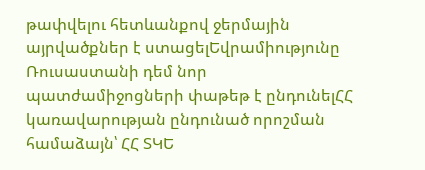թափվելու հետևանքով ջերմային այրվածքներ է ստացելԵվրամիությունը Ռուսաստանի դեմ նոր պատժամիջոցների փաթեթ է ընդունելՀՀ կառավարության ընդունած որոշման համաձայն՝ ՀՀ ՏԿԵ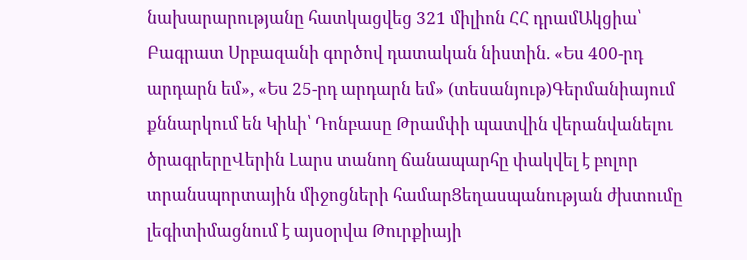նախարարությանը հատկացվեց 321 միլիոն ՀՀ դրամԱկցիա՝ Բագրատ Սրբազանի գործով դատական նիստին. «Ես 400-րդ արդարն եմ», «Ես 25-րդ արդարն եմ» (տեսանյութ)Գերմանիայում քննարկում են Կիևի՝ Դոնբասը Թրամփի պատվին վերանվանելու ծրագրերըՎերին Լարս տանող ճանապարհը փակվել է բոլոր տրանսպորտային միջոցների համարՑեղասպանության ժխտումը լեգիտիմացնում է այսօրվա Թուրքիայի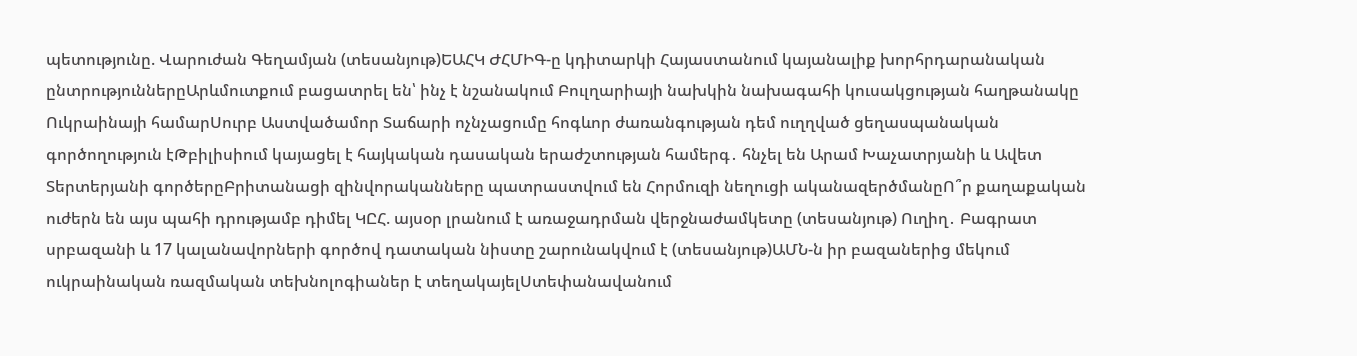պետությունը. Վարուժան Գեղամյան (տեսանյութ)ԵԱՀԿ ԺՀՄԻԳ-ը կդիտարկի Հայաստանում կայանալիք խորհրդարանական ընտրություններըԱրևմուտքում բացատրել են՝ ինչ է նշանակում Բուլղարիայի նախկին նախագահի կուսակցության հաղթանակը Ուկրաինայի համարՍուրբ Աստվածամոր Տաճարի ոչնչացումը հոգևոր ժառանգության դեմ ուղղված ցեղասպանական գործողություն էԹբիլիսիում կայացել է հայկական դասական երաժշտության համերգ․ հնչել են Արամ Խաչատրյանի և Ավետ Տերտերյանի գործերըԲրիտանացի զինվորականները պատրաստվում են Հորմուզի նեղուցի ականազերծմանըՈ՞ր քաղաքական ուժերն են այս պահի դրությամբ դիմել ԿԸՀ. այսօր լրանում է առաջադրման վերջնաժամկետը (տեսանյութ) Ուղիղ․ Բագրատ սրբազանի և 17 կալանավորների գործով դատական նիստը շարունակվում է (տեսանյութ)ԱՄՆ-ն իր բազաներից մեկում ուկրաինական ռազմական տեխնոլոգիաներ է տեղակայելՍտեփանավանում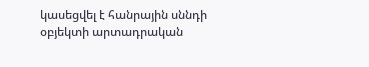կասեցվել է հանրային սննդի օբյեկտի արտադրական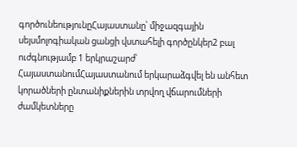գործունեությունըՀայաստանը՝ միջազգային սեյսմոլոգիական ցանցի վստահելի գործընկեր2 բալ ուժգնությամբ 1 երկրաշարժ՝ ՀայաստանումՀայաստանում երկարաձգվել են անհետ կորածների ընտանիքներին տրվող վճարումների ժամկետները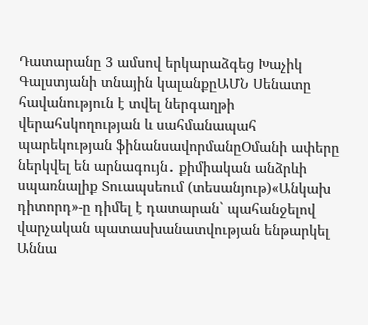Դատարանը 3 ամսով երկարաձգեց Խաչիկ Գալստյանի տնային կալանքըԱՄՆ Սենատը հավանություն է տվել ներգաղթի վերահսկողության և սահմանապահ պարեկության ֆինանսավորմանըՕմանի ափերը ներկվել են արնագույն․ քիմիական անձրևի սպառնալիք Տուապսեում (տեսանյութ)«Անկախ դիտորդ»-ը դիմել է դատարան` պահանջելով վարչական պատասխանատվության ենթարկել Աննա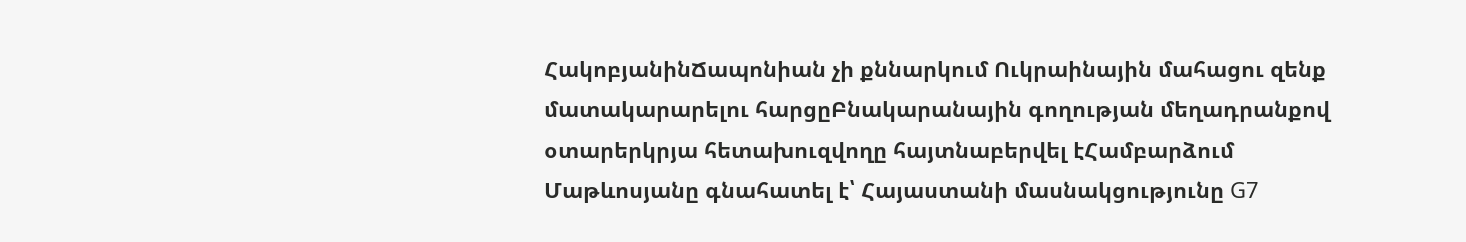ՀակոբյանինՃապոնիան չի քննարկում Ուկրաինային մահացու զենք մատակարարելու հարցըԲնակարանային գողության մեղադրանքով օտարերկրյա հետախուզվողը հայտնաբերվել էՀամբարձում Մաթևոսյանը գնահատել է՝ Հայաստանի մասնակցությունը G7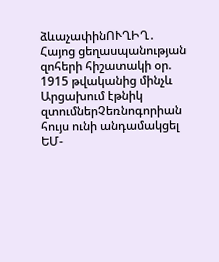ձևաչափինՈՒՂԻՂ․ Հայոց ցեղասպանության զոհերի հիշատակի օր. 1915 թվականից մինչև Արցախում էթնիկ զտումներՉեռնոգորիան հույս ունի անդամակցել ԵՄ-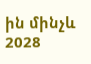ին մինչև 2028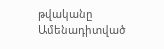թվականը
Ամենադիտված